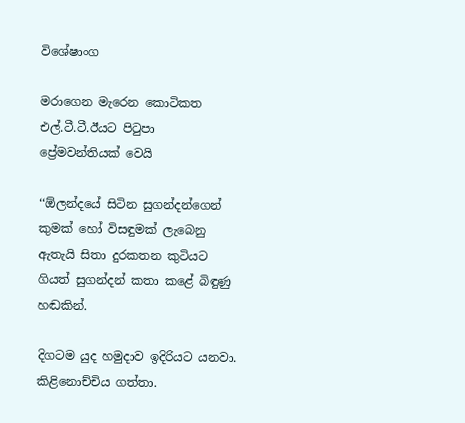විශේෂාංග

මරාගෙන මැරෙන කොටිකත එල්.ටී.ටී.ඊයට පිටුපා ප්‍රේමවන්තියක් වෙයි

‘‘ඕලන්දයේ සිටින සුගන්දන්ගෙන් කුමක් හෝ විසඳුමක් ලැබෙනු ඇතැයි සිතා දුරකතන කුටියට ගියත් සුගන්දන් කතා කළේ බිඳුණු හඬකින්.

දිගටම යුද හමුදාව ඉදිරියට යනවා. කිළිනොච්චිය ගත්තා.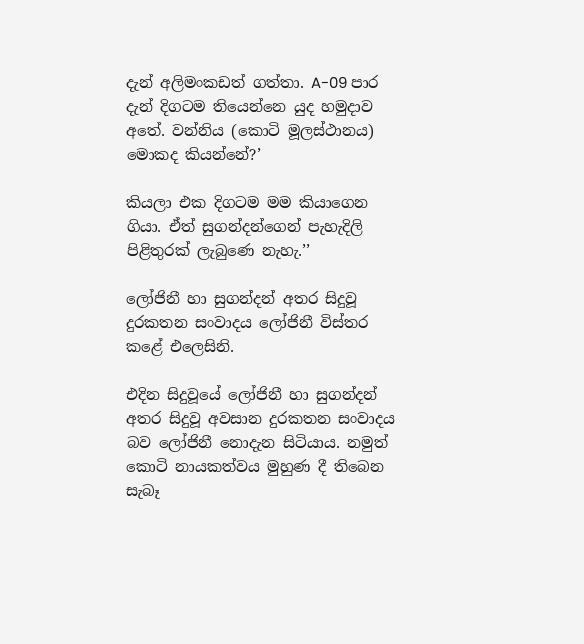දැන් අලිමංකඩත් ගත්තා. A-09 පාර දැන් දිගටම තියෙන්නෙ යුද හමුදාව අතේ. වන්නිය (කොටි මූලස්ථානය) මොකද කියන්නේ?’

කියලා එක දිගටම මම කියාගෙන ගියා. ඒත් සුගන්දන්ගෙන් පැහැදිලි පිළිතුරක් ලැබුණෙ නැහැ.’’

ලෝජිනී හා සුගන්දන් අතර සිදුවූ දුරකතන සංවාදය ලෝජිනී විස්තර කළේ එලෙසිනි.

එදින සිදුවූයේ ලෝජිනී හා සුගන්දන් අතර සිදුවූ අවසාන දුරකතන සංවාදය බව ලෝජිනී නොදැන සිටියාය. නමුත් කොටි නායකත්වය මුහුණ දී තිබෙන සැබෑ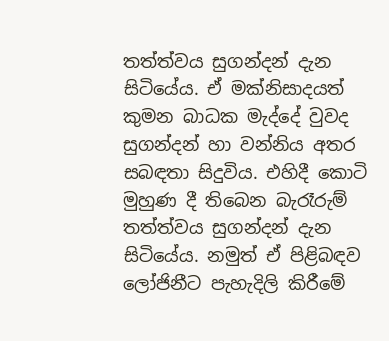තත්ත්වය සුගන්දන් දැන සිටියේය. ඒ මක්නිසාදයත් කුමන බාධක මැද්දේ වුවද සුගන්දන් හා වන්නිය අතර සබඳතා සිදුවිය. එහිදී කොටි මුහුණ දී තිබෙන බැරෑරුම් තත්ත්වය සුගන්දන් දැන සිටියේය. නමුත් ඒ පිළිබඳව ලෝජිනීට පැහැදිලි කිරීමේ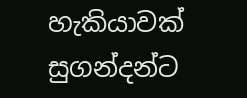හැකියාවක් සුගන්දන්ට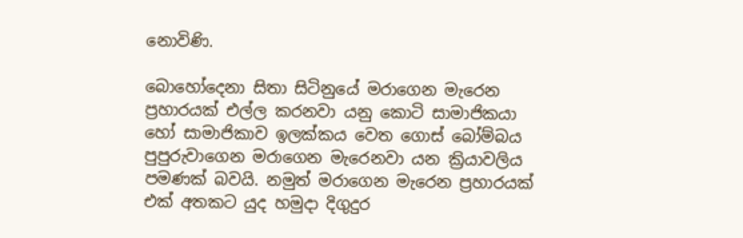නොවිණි.

බොහෝදෙනා සිතා සිටිනුයේ මරාගෙන මැරෙන ප්‍රහාරයක් එල්ල කරනවා යනු කොටි සාමාජිකයා හෝ සාමාජිකාව ඉලක්කය වෙත ගොස් බෝම්බය පුපුරුවාගෙන මරාගෙන මැරෙනවා යන ක්‍රියාවලිය පමණක් බවයි. නමුත් මරාගෙන මැරෙන ප්‍රහාරයක් එක් අතකට යුද හමුදා දිගුදුර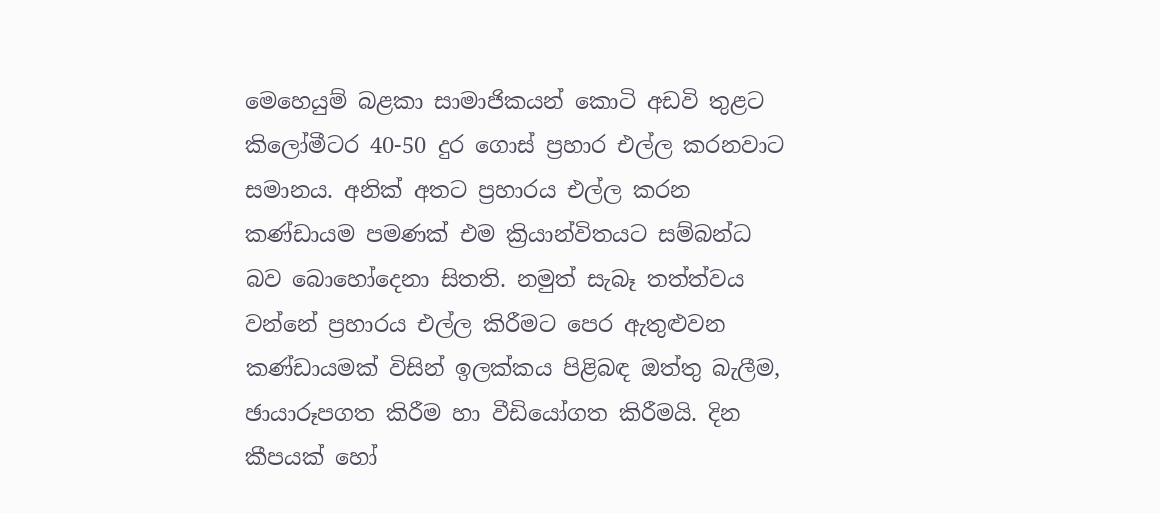මෙහෙයුම් බළකා සාමාජිකයන් කොටි අඩවි තුළට කිලෝමීටර 40-50 දුර ගොස් ප්‍රහාර එල්ල කරනවාට සමානය. අනික් අතට ප්‍රහාරය එල්ල කරන කණ්ඩායම පමණක් එම ක්‍රියාන්විතයට සම්බන්ධ බව බොහෝදෙනා සිතති. නමුත් සැබෑ තත්ත්වය වන්නේ ප්‍රහාරය එල්ල කිරීමට පෙර ඇතුළුවන කණ්ඩායමක් විසින් ඉලක්කය පිළිබඳ ඔත්තු බැලීම, ඡායාරූපගත කිරීම හා වීඩියෝගත කිරීමයි. දින කීපයක් හෝ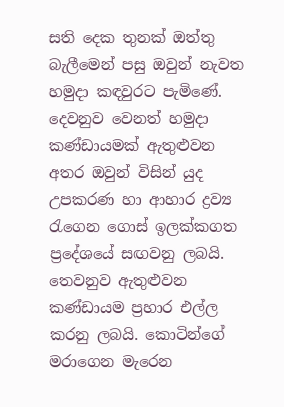සති දෙක තුනක් ඔත්තු බැලීමෙන් පසු ඔවුන් නැවත හමුදා කඳවුරට පැමිණේ. දෙවනුව වෙනත් හමුදා කණ්ඩායමක් ඇතුළුවන අතර ඔවුන් විසින් යුද උපකරණ හා ආහාර ද්‍රව්‍ය රැගෙන ගොස් ඉලක්කගත ප්‍රදේශයේ සඟවනු ලබයි. තෙවනුව ඇතුළුවන කණ්ඩායම ප්‍රහාර එල්ල කරනු ලබයි. කොටින්ගේ මරාගෙන මැරෙන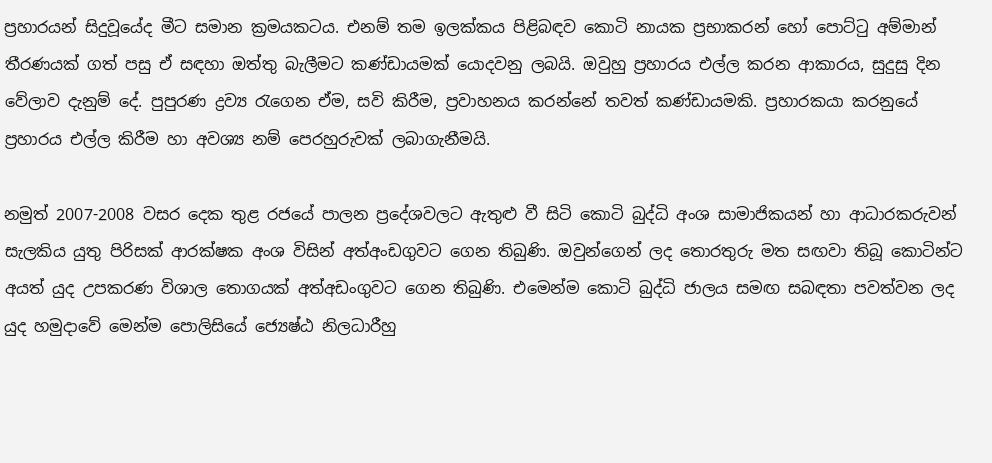ප්‍රහාරයන් සිදුවූයේද මීට සමාන ක්‍රමයකටය. එනම් තම ඉලක්කය පිළිබඳව කොටි නායක ප්‍රභාකරන් හෝ පොට්ටු අම්මාන් තීරණයක් ගත් පසු ඒ සඳහා ඔත්තු බැලීමට කණ්ඩායමක් යොදවනු ලබයි. ඔවුහු ප්‍රහාරය එල්ල කරන ආකාරය, සුදුසු දින වේලාව දැනුම් දේ. පුපුරණ ද්‍රව්‍ය රැගෙන ඒම, සවි කිරීම, ප්‍රවාහනය කරන්නේ තවත් කණ්ඩායමකි. ප්‍රහාරකයා කරනුයේ ප්‍රහාරය එල්ල කිරීම හා අවශ්‍ය නම් පෙරහුරුවක් ලබාගැනීමයි.

නමුත් 2007-2008 වසර දෙක තුළ රජයේ පාලන ප්‍රදේශවලට ඇතුළු වී සිටි කොටි බුද්ධි අංශ සාමාජිකයන් හා ආධාරකරුවන් සැලකිය යුතු පිරිසක් ආරක්ෂක අංශ විසින් අත්අංඩගුවට ගෙන තිබුණි. ඔවුන්ගෙන් ලද තොරතුරු මත සඟවා තිබූ කොටින්ට අයත් යුද උපකරණ විශාල තොගයක් අත්අඩංගුවට ගෙන තිබුණි. එමෙන්ම කොටි බුද්ධි ජාලය සමඟ සබඳතා පවත්වන ලද යුද හමුදාවේ මෙන්ම පොලිසියේ ජ්‍යෙෂ්ඨ නිලධාරීහු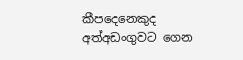කීපදෙනෙකුද අත්අඩංගුවට ගෙන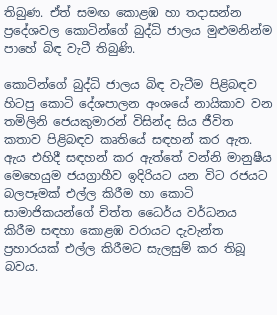තිබුණ. ඒත් සමඟ කොළඹ හා තදාසන්න ප්‍රදේශවල කොටින්ගේ බුද්ධි ජාලය මුළුමනින්ම පාහේ බිඳ වැටී තිබුණි.

කොටින්ගේ බුද්ධි ජාලය බිඳ වැටීම පිළිබඳව හිටපු කොටි දේශපාලන අංශයේ නායිකාව වන තමිලිනි ජෙයකුමාරන් විසින්ද සිය ජීවිත කතාව පිළිබඳව කෘතියේ සඳහන් කර ඇත. ඇය එහිදී සඳහන් කර ඇත්තේ වන්නි මානුෂීය මෙහෙයුම ජයග්‍රාහීව ඉදිරියට යන විට රජයට බලපෑමක් එල්ල කිරීම හා කොටි සාමාජිකයන්ගේ චිත්ත ධෛර්ය වර්ධනය කිරීම සඳහා කොළඹ වරායට දැවැන්ත ප්‍රහාරයක් එල්ල කිරීමට සැලසුම් කර තිබූ බවය.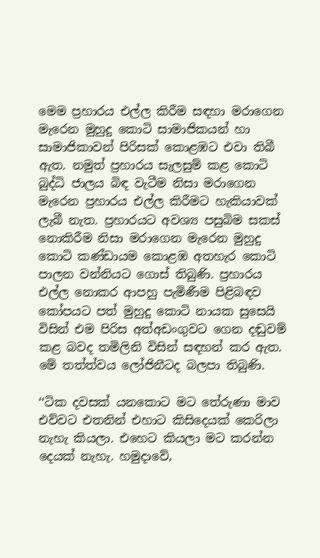මෙම ප්‍රහාරය එල්ල කිරීම සඳහා මරාගෙන මැරෙන මුහුදු කොටි සාමාජිකයන් හා සාමාජිකාවන් පිරිසක් කොළඹට එවා තිබී ඇත. නමුත් ප්‍රහාරය සැලසුම් කළ කොටි බුද්ධි ජාලය බිඳ වැටීම නිසා මරාගෙන මැරෙන ප්‍රහාරය එල්ල කිරීමට හැකියාවක් ලැබී නැත. ප්‍රහාරයට අවශ්‍ය පසුබිම සකස් නොකිරීම නිසා මරාගෙන මැරෙන මුහුදු කොටි කණ්ඩායම කොළඹ අතහැර කොටි පාලන වන්නියට ගොස් තිබුණි. ප්‍රහාරය එල්ල නොකර ආපහු පැමිණීම පිළිබඳව කෝපයට පත් මුහුදු කොටි නායක සුසෙයි විසින් එම පිරිස අත්අඩංගුවට ගෙන දඬුවම් කළ බවද තමිලිනි විසින් සඳහන් කර ඇත. මේ තත්ත්වය ලෝජිනීටද බලපා තිබුණි.

‘‘ටික දවසක් යනකොට මට තේරුණා මාව එව්වට එතනින් එහාට කිසිදෙයක් කෙරිලා නැහැ කියලා. එහෙට කියලා මට කරන්න දෙයක් නැහැ. හමුදාවේ,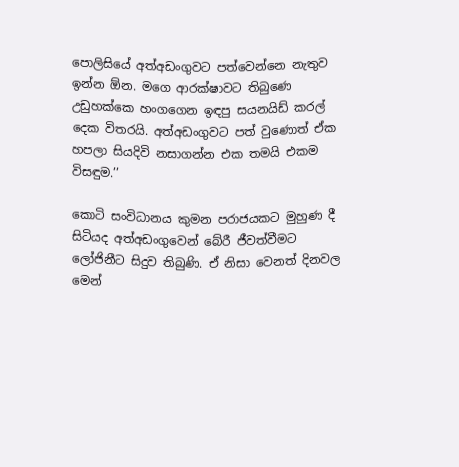පොලිසියේ අත්අඩංගුවට පත්වෙන්නෙ නැතුව ඉන්න ඕන. මගෙ ආරක්ෂාවට තිබුණෙ උඩුහක්කෙ හංගගෙන ඉඳපු සයනයිඩ් කරල් දෙක විතරයි. අත්අඩංගුවට පත් වුණොත් ඒක හපලා සියදිවි නසාගන්න එක තමයි එකම විසඳුම.’’

කොටි සංවිධානය කුමන පරාජයකට මුහුණ දී සිටියද අත්අඩංගුවෙන් බේරී ජීවත්වීමට ලෝජිනීට සිදුව තිබුණි. ඒ නිසා වෙනත් දිනවල මෙන්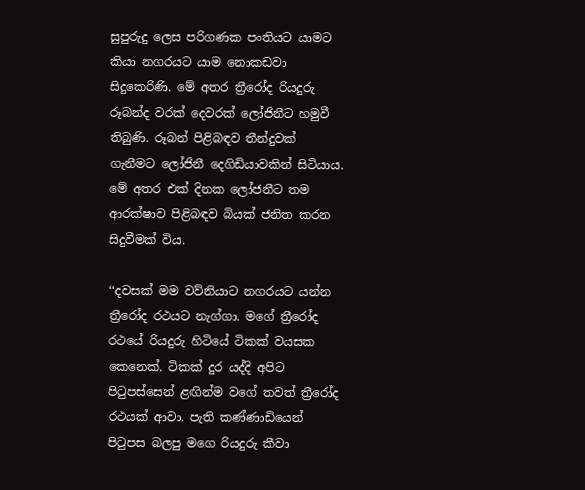සුපුරුදු ලෙස පරිගණක පංතියට යාමට කියා නගරයට යාම නොකඩවා සිදුකෙරිණි. මේ අතර ත්‍රීරෝද රියදුරු රූබන්ද වරක් දෙවරක් ලෝජිනීට හමුවී තිබුණි. රූබන් පිළිබඳව තීන්දුවක් ගැනීමට ලෝජිනී දෙගිඩියාවකින් සිටියාය. මේ අතර එක් දිනක ලෝජනීට තම ආරක්ෂාව පිළිබඳව බියක් ජනිත කරන සිදුවීමක් විය.

‘‘දවසක් මම වව්නියාට නගරයට යන්න ත්‍රීරෝද රථයට නැග්ගා. මගේ ත්‍රීරෝද රථයේ රියදුරු හිටියේ ටිකක් වයසක කෙනෙක්. ටිකක් දුර යද්දි අපිට පිටුපස්සෙන් ළඟින්ම වගේ තවත් ත්‍රීරෝද රථයක් ආවා. පැති කණ්ණාඩියෙන් පිටුපස බලපු මගෙ රියදුරු කීවා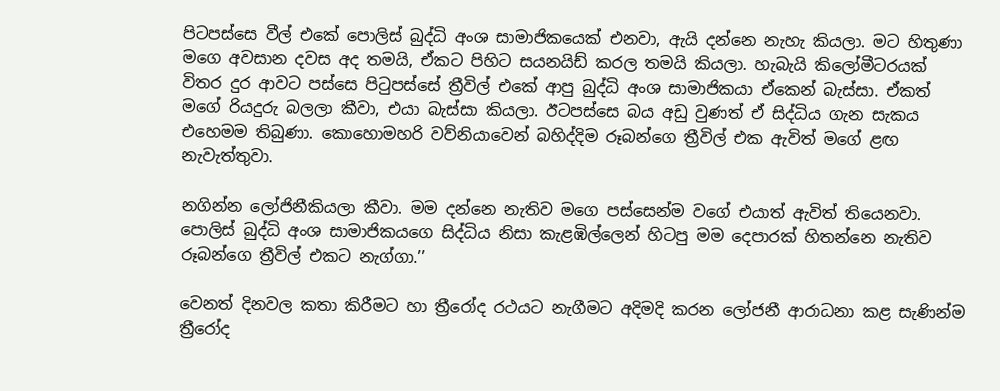පිටපස්සෙ වීල් එකේ පොලිස් බුද්ධි අංශ සාමාජිකයෙක් එනවා, ඇයි දන්නෙ නැහැ කියලා. මට හිතුණා මගෙ අවසාන දවස අද තමයි, ඒකට පිහිට සයනයිඩ් කරල තමයි කියලා. හැබැයි කිලෝමීටරයක් විතර දුර ආවට පස්සෙ පිටුපස්සේ ත්‍රීවිල් එකේ ආපු බුද්ධි අංශ සාමාජිකයා ඒකෙන් බැස්සා. ඒකත් මගේ රියදුරු බලලා කීවා, එයා බැස්සා කියලා. ඊටපස්සෙ බය අඩු වුණත් ඒ සිද්ධිය ගැන සැකය එහෙමම තිබුණා. කොහොමහරි වව්නියාවෙන් බහිද්දිම රූබන්ගෙ ත්‍රීවිල් එක ඇවිත් මගේ ළඟ නැවැත්තුවා.

නගින්න ලෝජිනීකියලා කීවා. මම දන්නෙ නැතිව මගෙ පස්සෙන්ම වගේ එයාත් ඇවිත් තියෙනවා. පොලිස් බුද්ධි අංශ සාමාජිකයගෙ සිද්ධිය නිසා කැළඹිල්ලෙන් හිටපු මම දෙපාරක් හිතන්නෙ නැතිව රූබන්ගෙ ත්‍රීවිල් එකට නැග්ගා.’’

වෙනත් දිනවල කතා කිරීමට හා ත්‍රීරෝද රථයට නැගීමට අදිමදි කරන ලෝජනී ආරාධනා කළ සැණින්ම ත්‍රීරෝද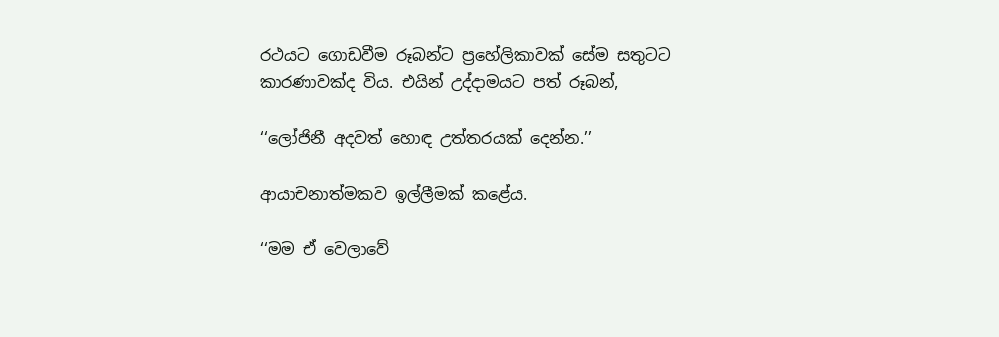රථයට ගොඩවීම රූබන්ට ප්‍රහේලිකාවක් සේම සතුටට කාරණාවක්ද විය. එයින් උද්දාමයට පත් රූබන්,

‘‘ලෝජිනී අදවත් හොඳ උත්තරයක් දෙන්න.’’

ආයාචනාත්මකව ඉල්ලීමක් කළේය.

‘‘මම ඒ වෙලාවේ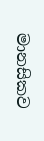මානසිකව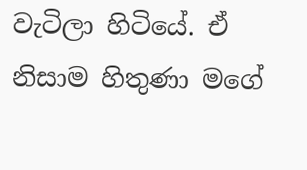වැටිලා හිටියේ. ඒ නිසාම හිතුණා මගේ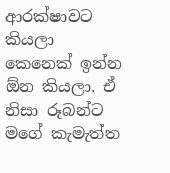ආරක්ෂාවට කියලා කෙනෙක් ඉන්න ඕන කියලා. ඒ නිසා රූබන්ට මගේ කැමැත්ත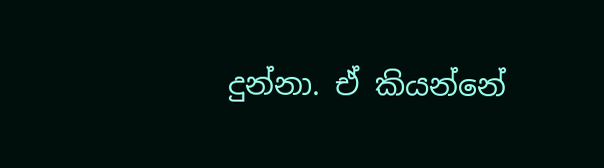දුන්නා. ඒ කියන්නේ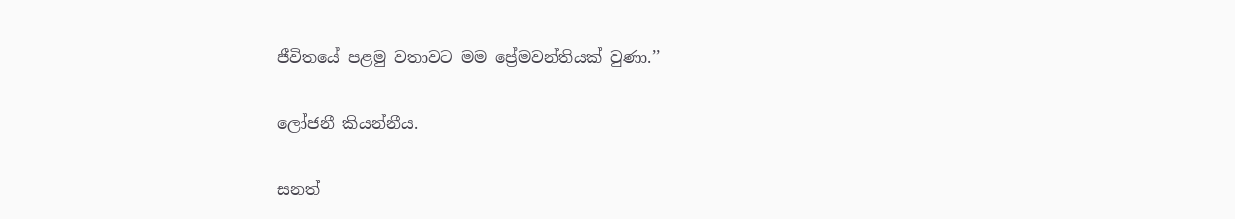ජීවිතයේ පළමු වතාවට මම ප්‍රේමවන්තියක් වුණා.’’

ලෝජනී කියන්නීය.

සනත්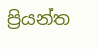ප්‍රියන්ත